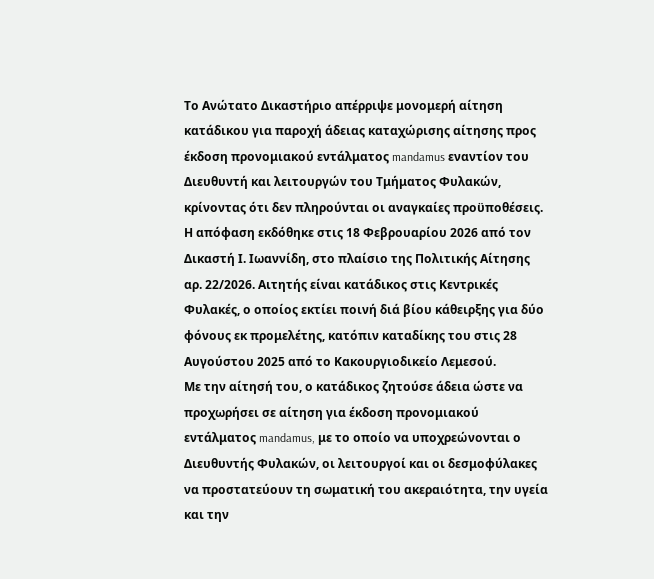Το Ανώτατο Δικαστήριο απέρριψε μονομερή αίτηση κατάδικου για παροχή άδειας καταχώρισης αίτησης προς έκδοση προνομιακού εντάλματος mandamus εναντίον του Διευθυντή και λειτουργών του Τμήματος Φυλακών, κρίνοντας ότι δεν πληρούνται οι αναγκαίες προϋποθέσεις.
Η απόφαση εκδόθηκε στις 18 Φεβρουαρίου 2026 από τον Δικαστή Ι. Ιωαννίδη, στο πλαίσιο της Πολιτικής Αίτησης αρ. 22/2026. Αιτητής είναι κατάδικος στις Κεντρικές Φυλακές, ο οποίος εκτίει ποινή διά βίου κάθειρξης για δύο φόνους εκ προμελέτης, κατόπιν καταδίκης του στις 28 Αυγούστου 2025 από το Κακουργιοδικείο Λεμεσού.
Με την αίτησή του, ο κατάδικος ζητούσε άδεια ώστε να προχωρήσει σε αίτηση για έκδοση προνομιακού εντάλματος mandamus, με το οποίο να υποχρεώνονται ο Διευθυντής Φυλακών, οι λειτουργοί και οι δεσμοφύλακες να προστατεύουν τη σωματική του ακεραιότητα, την υγεία και την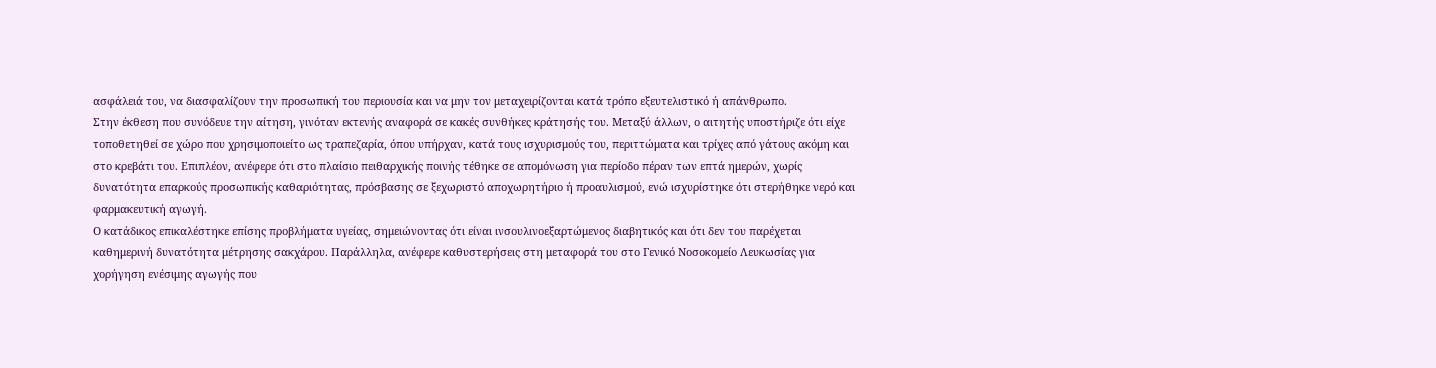ασφάλειά του, να διασφαλίζουν την προσωπική του περιουσία και να μην τον μεταχειρίζονται κατά τρόπο εξευτελιστικό ή απάνθρωπο.
Στην έκθεση που συνόδευε την αίτηση, γινόταν εκτενής αναφορά σε κακές συνθήκες κράτησής του. Μεταξύ άλλων, ο αιτητής υποστήριζε ότι είχε τοποθετηθεί σε χώρο που χρησιμοποιείτο ως τραπεζαρία, όπου υπήρχαν, κατά τους ισχυρισμούς του, περιττώματα και τρίχες από γάτους ακόμη και στο κρεβάτι του. Επιπλέον, ανέφερε ότι στο πλαίσιο πειθαρχικής ποινής τέθηκε σε απομόνωση για περίοδο πέραν των επτά ημερών, χωρίς δυνατότητα επαρκούς προσωπικής καθαριότητας, πρόσβασης σε ξεχωριστό αποχωρητήριο ή προαυλισμού, ενώ ισχυρίστηκε ότι στερήθηκε νερό και φαρμακευτική αγωγή.
Ο κατάδικος επικαλέστηκε επίσης προβλήματα υγείας, σημειώνοντας ότι είναι ινσουλινοεξαρτώμενος διαβητικός και ότι δεν του παρέχεται καθημερινή δυνατότητα μέτρησης σακχάρου. Παράλληλα, ανέφερε καθυστερήσεις στη μεταφορά του στο Γενικό Νοσοκομείο Λευκωσίας για χορήγηση ενέσιμης αγωγής που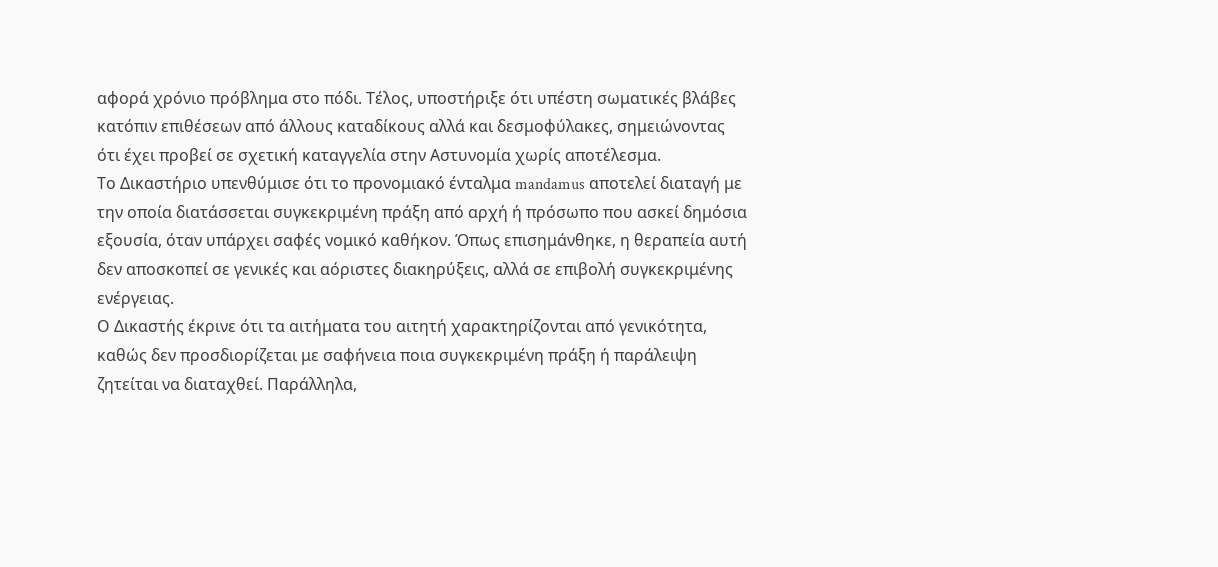αφορά χρόνιο πρόβλημα στο πόδι. Τέλος, υποστήριξε ότι υπέστη σωματικές βλάβες κατόπιν επιθέσεων από άλλους καταδίκους αλλά και δεσμοφύλακες, σημειώνοντας ότι έχει προβεί σε σχετική καταγγελία στην Αστυνομία χωρίς αποτέλεσμα.
Το Δικαστήριο υπενθύμισε ότι το προνομιακό ένταλμα mandamus αποτελεί διαταγή με την οποία διατάσσεται συγκεκριμένη πράξη από αρχή ή πρόσωπο που ασκεί δημόσια εξουσία, όταν υπάρχει σαφές νομικό καθήκον. Όπως επισημάνθηκε, η θεραπεία αυτή δεν αποσκοπεί σε γενικές και αόριστες διακηρύξεις, αλλά σε επιβολή συγκεκριμένης ενέργειας.
Ο Δικαστής έκρινε ότι τα αιτήματα του αιτητή χαρακτηρίζονται από γενικότητα, καθώς δεν προσδιορίζεται με σαφήνεια ποια συγκεκριμένη πράξη ή παράλειψη ζητείται να διαταχθεί. Παράλληλα,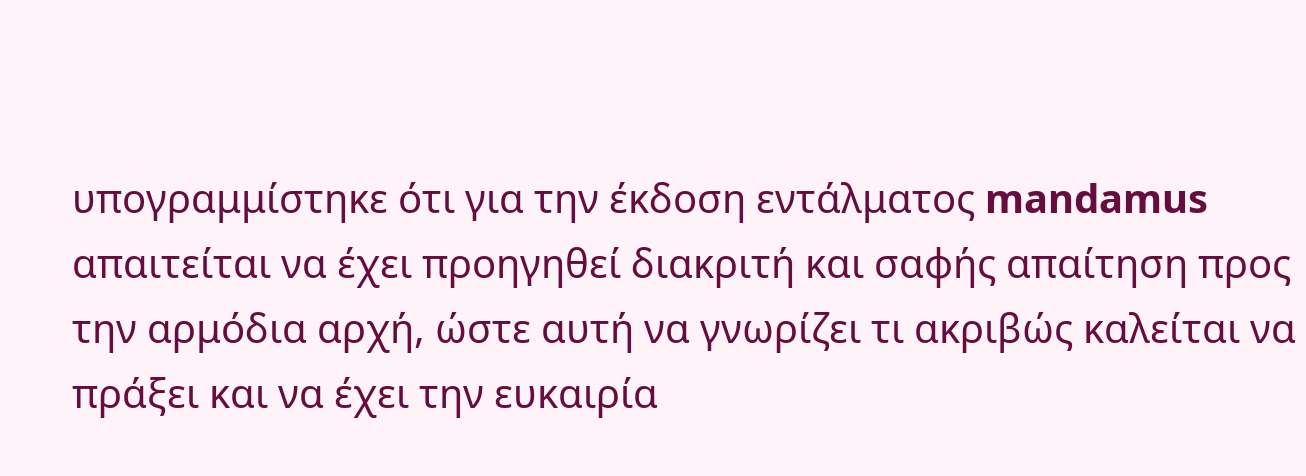υπογραμμίστηκε ότι για την έκδοση εντάλματος mandamus απαιτείται να έχει προηγηθεί διακριτή και σαφής απαίτηση προς την αρμόδια αρχή, ώστε αυτή να γνωρίζει τι ακριβώς καλείται να πράξει και να έχει την ευκαιρία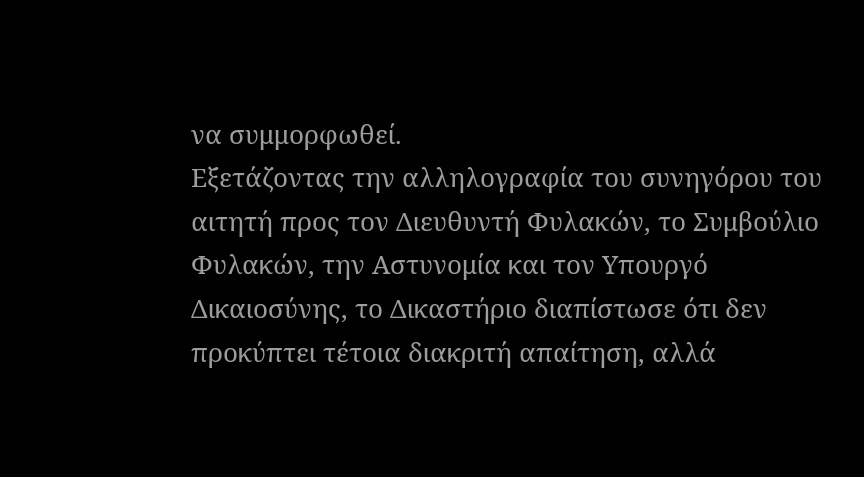να συμμορφωθεί.
Εξετάζοντας την αλληλογραφία του συνηγόρου του αιτητή προς τον Διευθυντή Φυλακών, το Συμβούλιο Φυλακών, την Αστυνομία και τον Υπουργό Δικαιοσύνης, το Δικαστήριο διαπίστωσε ότι δεν προκύπτει τέτοια διακριτή απαίτηση, αλλά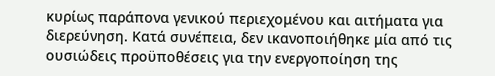κυρίως παράπονα γενικού περιεχομένου και αιτήματα για διερεύνηση. Κατά συνέπεια, δεν ικανοποιήθηκε μία από τις ουσιώδεις προϋποθέσεις για την ενεργοποίηση της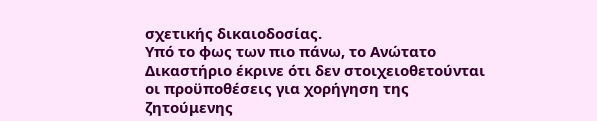σχετικής δικαιοδοσίας.
Υπό το φως των πιο πάνω, το Ανώτατο Δικαστήριο έκρινε ότι δεν στοιχειοθετούνται οι προϋποθέσεις για χορήγηση της ζητούμενης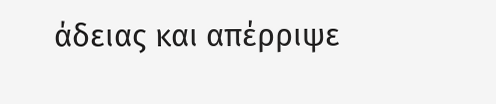άδειας και απέρριψε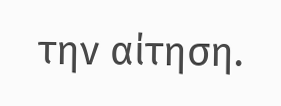την αίτηση.